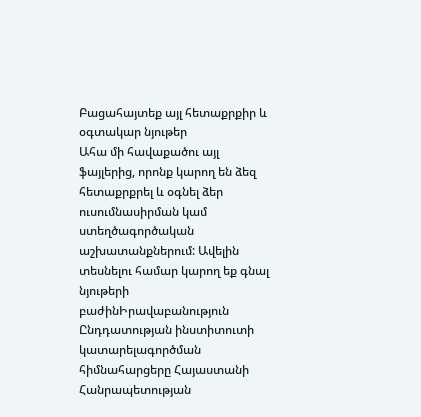Բացահայտեք այլ հետաքրքիր և օգտակար նյութեր
Ահա մի հավաքածու այլ ֆայլերից, որոնք կարող են ձեզ հետաքրքրել և օգնել ձեր ուսումնասիրման կամ ստեղծագործական աշխատանքներում: Ավելին տեսնելու համար կարող եք գնալ նյութերի բաժինԻրավաբանություն
Ընդդատության ինստիտուտի կատարելագործման հիմնահարցերը Հայաստանի Հանրապետության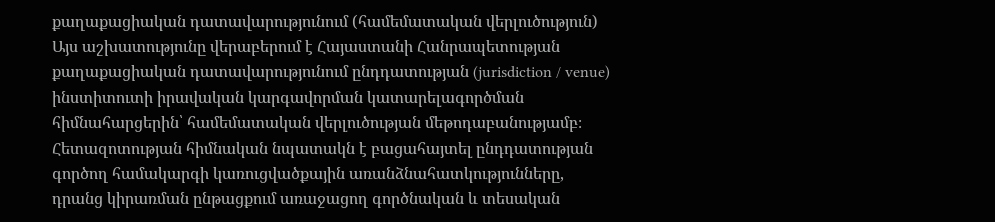քաղաքացիական դատավարությունում (համեմատական վերլուծություն)
Այս աշխատությունը վերաբերում է Հայաստանի Հանրապետության քաղաքացիական դատավարությունում ընդդատության (jurisdiction / venue) ինստիտուտի իրավական կարգավորման կատարելագործման հիմնահարցերին՝ համեմատական վերլուծության մեթոդաբանությամբ։ Հետազոտության հիմնական նպատակն է բացահայտել ընդդատության գործող համակարգի կառուցվածքային առանձնահատկությունները, դրանց կիրառման ընթացքում առաջացող գործնական և տեսական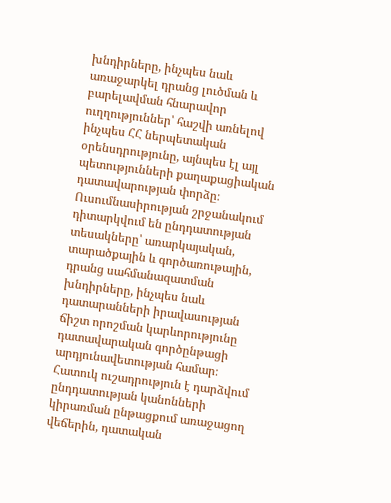խնդիրները, ինչպես նաև առաջարկել դրանց լուծման և բարելավման հնարավոր ուղղություններ՝ հաշվի առնելով ինչպես ՀՀ ներպետական օրենսդրությունը, այնպես էլ այլ պետությունների քաղաքացիական դատավարության փորձը։ Ուսումնասիրության շրջանակում դիտարկվում են ընդդատության տեսակները՝ առարկայական, տարածքային և գործառութային, դրանց սահմանազատման խնդիրները, ինչպես նաև դատարանների իրավասության ճիշտ որոշման կարևորությունը դատավարական գործընթացի արդյունավետության համար։ Հատուկ ուշադրություն է դարձվում ընդդատության կանոնների կիրառման ընթացքում առաջացող վեճերին, դատական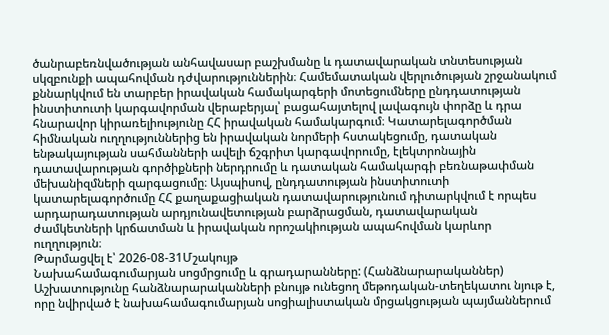ծանրաբեռնվածության անհավասար բաշխմանը և դատավարական տնտեսության սկզբունքի ապահովման դժվարություններին։ Համեմատական վերլուծության շրջանակում քննարկվում են տարբեր իրավական համակարգերի մոտեցումները ընդդատության ինստիտուտի կարգավորման վերաբերյալ՝ բացահայտելով լավագույն փորձը և դրա հնարավոր կիրառելիությունը ՀՀ իրավական համակարգում։ Կատարելագործման հիմնական ուղղություններից են իրավական նորմերի հստակեցումը, դատական ենթակայության սահմանների ավելի ճշգրիտ կարգավորումը, էլեկտրոնային դատավարության գործիքների ներդրումը և դատական համակարգի բեռնաթափման մեխանիզմների զարգացումը։ Այսպիսով, ընդդատության ինստիտուտի կատարելագործումը ՀՀ քաղաքացիական դատավարությունում դիտարկվում է որպես արդարադատության արդյունավետության բարձրացման, դատավարական ժամկետների կրճատման և իրավական որոշակիության ապահովման կարևոր ուղղություն։
Թարմացվել է՝ 2026-08-31Մշակույթ
Նախահամագումարյան սոցմրցումը և գրադարանները: (Հանձնարարականներ)
Աշխատությունը հանձնարարականների բնույթ ունեցող մեթոդական-տեղեկատու նյութ է, որը նվիրված է նախահամագումարյան սոցիալիստական մրցակցության պայմաններում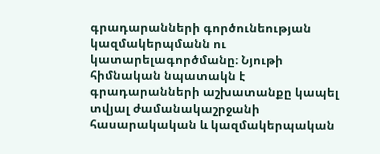գրադարանների գործունեության կազմակերպմանն ու կատարելագործմանը։ Նյութի հիմնական նպատակն է գրադարանների աշխատանքը կապել տվյալ ժամանակաշրջանի հասարակական և կազմակերպական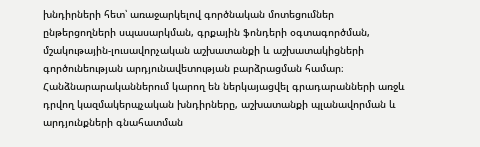խնդիրների հետ՝ առաջարկելով գործնական մոտեցումներ ընթերցողների սպասարկման, գրքային ֆոնդերի օգտագործման, մշակութային-լուսավորչական աշխատանքի և աշխատակիցների գործունեության արդյունավետության բարձրացման համար։ Հանձնարարականներում կարող են ներկայացվել գրադարանների առջև դրվող կազմակերպչական խնդիրները, աշխատանքի պլանավորման և արդյունքների գնահատման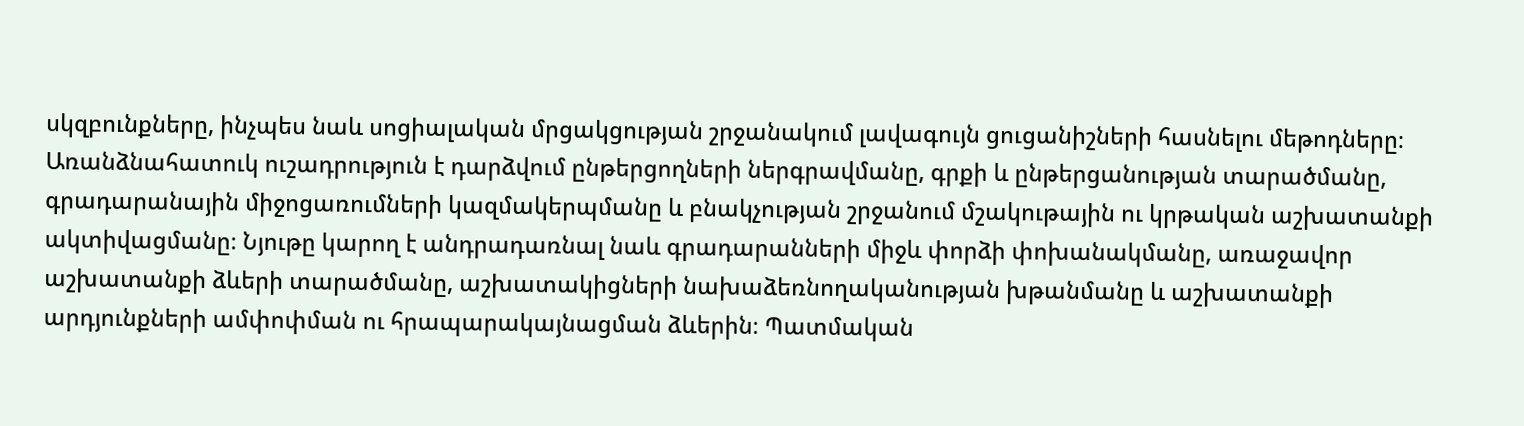սկզբունքները, ինչպես նաև սոցիալական մրցակցության շրջանակում լավագույն ցուցանիշների հասնելու մեթոդները։ Առանձնահատուկ ուշադրություն է դարձվում ընթերցողների ներգրավմանը, գրքի և ընթերցանության տարածմանը, գրադարանային միջոցառումների կազմակերպմանը և բնակչության շրջանում մշակութային ու կրթական աշխատանքի ակտիվացմանը։ Նյութը կարող է անդրադառնալ նաև գրադարանների միջև փորձի փոխանակմանը, առաջավոր աշխատանքի ձևերի տարածմանը, աշխատակիցների նախաձեռնողականության խթանմանը և աշխատանքի արդյունքների ամփոփման ու հրապարակայնացման ձևերին։ Պատմական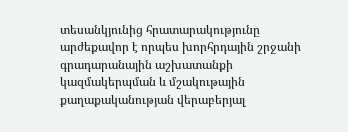տեսանկյունից հրատարակությունը արժեքավոր է որպես խորհրդային շրջանի գրադարանային աշխատանքի կազմակերպման և մշակութային քաղաքականության վերաբերյալ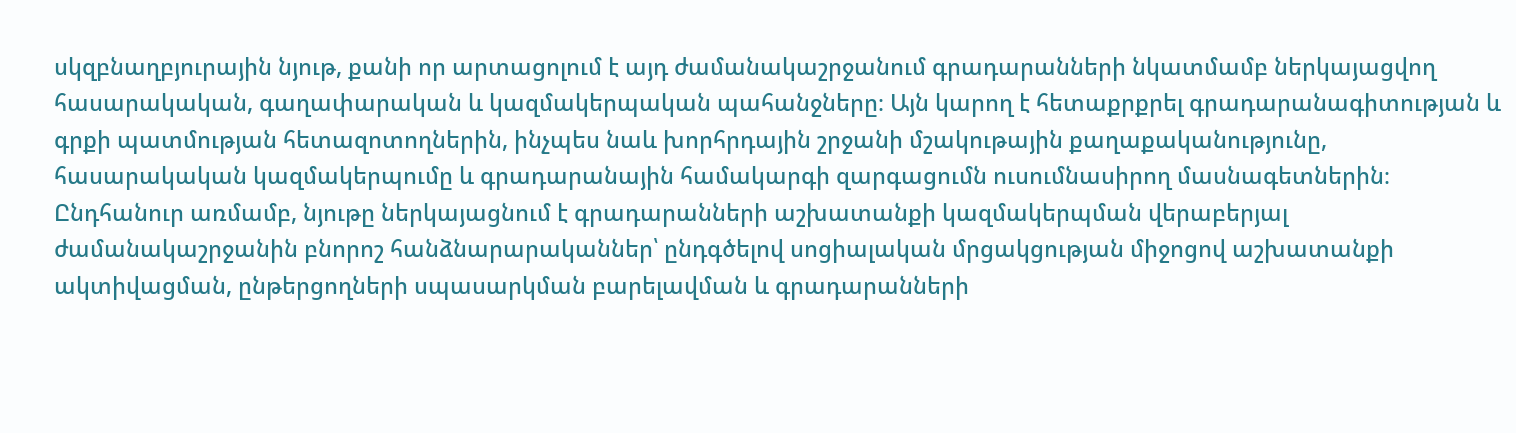սկզբնաղբյուրային նյութ, քանի որ արտացոլում է այդ ժամանակաշրջանում գրադարանների նկատմամբ ներկայացվող հասարակական, գաղափարական և կազմակերպական պահանջները։ Այն կարող է հետաքրքրել գրադարանագիտության և գրքի պատմության հետազոտողներին, ինչպես նաև խորհրդային շրջանի մշակութային քաղաքականությունը, հասարակական կազմակերպումը և գրադարանային համակարգի զարգացումն ուսումնասիրող մասնագետներին։ Ընդհանուր առմամբ, նյութը ներկայացնում է գրադարանների աշխատանքի կազմակերպման վերաբերյալ ժամանակաշրջանին բնորոշ հանձնարարականներ՝ ընդգծելով սոցիալական մրցակցության միջոցով աշխատանքի ակտիվացման, ընթերցողների սպասարկման բարելավման և գրադարանների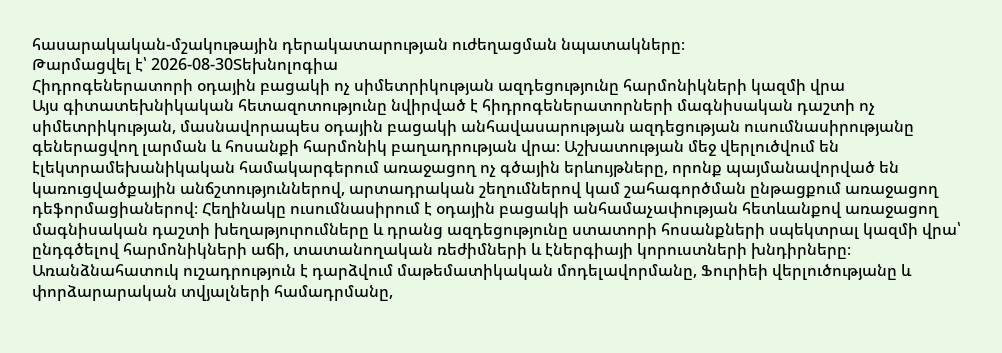հասարակական-մշակութային դերակատարության ուժեղացման նպատակները։
Թարմացվել է՝ 2026-08-30Տեխնոլոգիա
Հիդրոգեներատորի օդային բացակի ոչ սիմետրիկության ազդեցությունը հարմոնիկների կազմի վրա
Այս գիտատեխնիկական հետազոտությունը նվիրված է հիդրոգեներատորների մագնիսական դաշտի ոչ սիմետրիկության, մասնավորապես օդային բացակի անհավասարության ազդեցության ուսումնասիրությանը գեներացվող լարման և հոսանքի հարմոնիկ բաղադրության վրա։ Աշխատության մեջ վերլուծվում են էլեկտրամեխանիկական համակարգերում առաջացող ոչ գծային երևույթները, որոնք պայմանավորված են կառուցվածքային անճշտություններով, արտադրական շեղումներով կամ շահագործման ընթացքում առաջացող դեֆորմացիաներով։ Հեղինակը ուսումնասիրում է օդային բացակի անհամաչափության հետևանքով առաջացող մագնիսական դաշտի խեղաթյուրումները և դրանց ազդեցությունը ստատորի հոսանքների սպեկտրալ կազմի վրա՝ ընդգծելով հարմոնիկների աճի, տատանողական ռեժիմների և էներգիայի կորուստների խնդիրները։ Առանձնահատուկ ուշադրություն է դարձվում մաթեմատիկական մոդելավորմանը, Ֆուրիեի վերլուծությանը և փորձարարական տվյալների համադրմանը,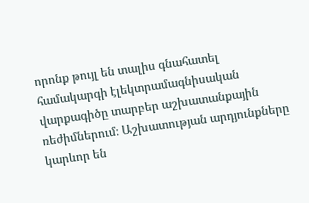որոնք թույլ են տալիս գնահատել համակարգի էլեկտրամագնիսական վարքագիծը տարբեր աշխատանքային ռեժիմներում։ Աշխատության արդյունքները կարևոր են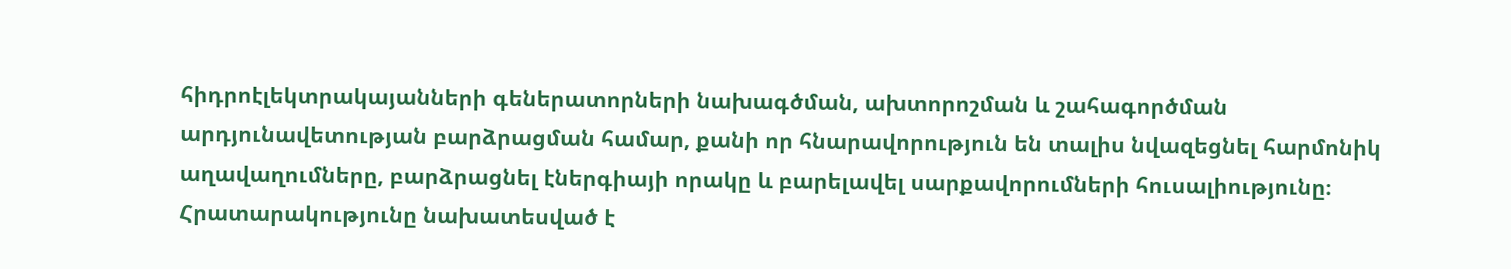հիդրոէլեկտրակայանների գեներատորների նախագծման, ախտորոշման և շահագործման արդյունավետության բարձրացման համար, քանի որ հնարավորություն են տալիս նվազեցնել հարմոնիկ աղավաղումները, բարձրացնել էներգիայի որակը և բարելավել սարքավորումների հուսալիությունը։ Հրատարակությունը նախատեսված է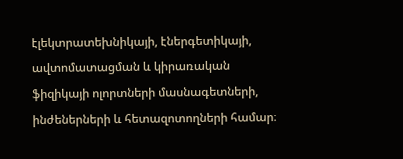էլեկտրատեխնիկայի, էներգետիկայի, ավտոմատացման և կիրառական ֆիզիկայի ոլորտների մասնագետների, ինժեներների և հետազոտողների համար։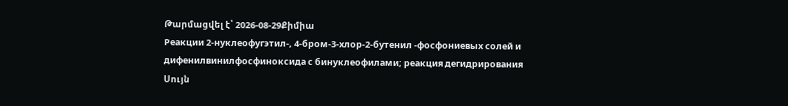Թարմացվել է՝ 2026-08-29Քիմիա
Реакции 2-нуклеофугэтил-, 4-бром-3-хлор-2-бутенил -фосфониевых солей и дифенилвинилфосфиноксида с бинуклеофилами; реакция дегидрирования
Սույն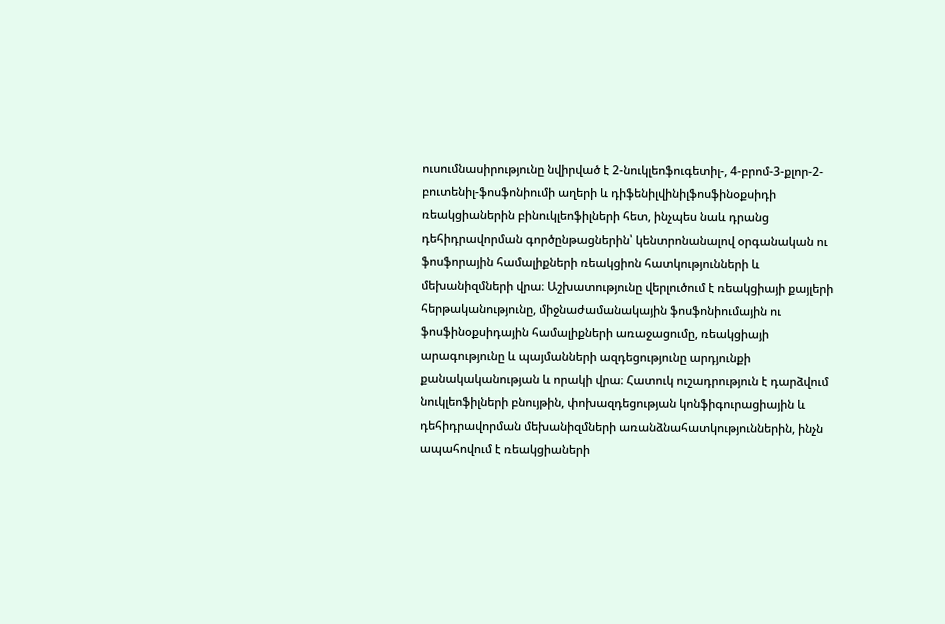ուսումնասիրությունը նվիրված է 2-նուկլեոֆուգետիլ-, 4-բրոմ-3-քլոր-2-բուտենիլ-ֆոսֆոնիումի աղերի և դիֆենիլվինիլֆոսֆինօքսիդի ռեակցիաներին բինուկլեոֆիլների հետ, ինչպես նաև դրանց դեհիդրավորման գործընթացներին՝ կենտրոնանալով օրգանական ու ֆոսֆորային համալիքների ռեակցիոն հատկությունների և մեխանիզմների վրա։ Աշխատությունը վերլուծում է ռեակցիայի քայլերի հերթականությունը, միջնաժամանակային ֆոսֆոնիումային ու ֆոսֆինօքսիդային համալիքների առաջացումը, ռեակցիայի արագությունը և պայմանների ազդեցությունը արդյունքի քանակականության և որակի վրա։ Հատուկ ուշադրություն է դարձվում նուկլեոֆիլների բնույթին, փոխազդեցության կոնֆիգուրացիային և դեհիդրավորման մեխանիզմների առանձնահատկություններին, ինչն ապահովում է ռեակցիաների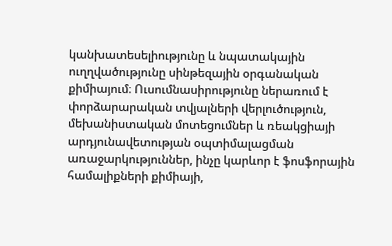կանխատեսելիությունը և նպատակային ուղղվածությունը սինթեզային օրգանական քիմիայում։ Ուսումնասիրությունը ներառում է փորձարարական տվյալների վերլուծություն, մեխանիստական մոտեցումներ և ռեակցիայի արդյունավետության օպտիմալացման առաջարկություններ, ինչը կարևոր է ֆոսֆորային համալիքների քիմիայի,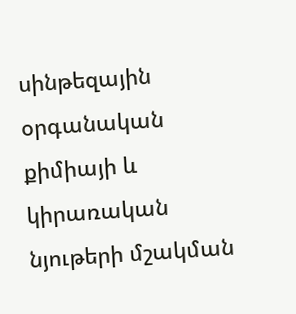սինթեզային օրգանական քիմիայի և կիրառական նյութերի մշակման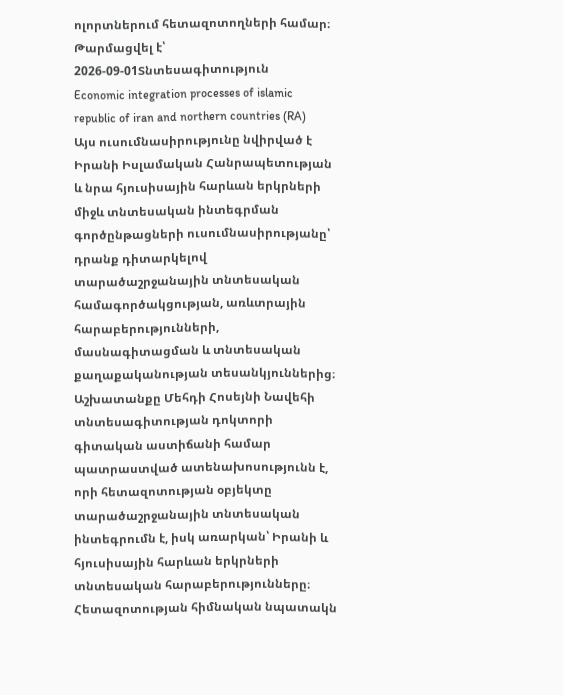ոլորտներում հետազոտողների համար։
Թարմացվել է՝ 2026-09-01Տնտեսագիտություն
Economic integration processes of islamic republic of iran and northern countries (RA)
Այս ուսումնասիրությունը նվիրված է Իրանի Իսլամական Հանրապետության և նրա հյուսիսային հարևան երկրների միջև տնտեսական ինտեգրման գործընթացների ուսումնասիրությանը՝ դրանք դիտարկելով տարածաշրջանային տնտեսական համագործակցության, առևտրային հարաբերությունների, մասնագիտացման և տնտեսական քաղաքականության տեսանկյուններից։ Աշխատանքը Մեհդի Հոսեյնի Նավեհի տնտեսագիտության դոկտորի գիտական աստիճանի համար պատրաստված ատենախոսությունն է, որի հետազոտության օբյեկտը տարածաշրջանային տնտեսական ինտեգրումն է, իսկ առարկան՝ Իրանի և հյուսիսային հարևան երկրների տնտեսական հարաբերությունները։ Հետազոտության հիմնական նպատակն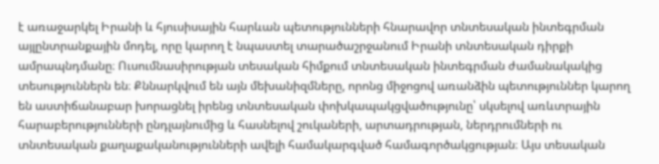է առաջարկել Իրանի և հյուսիսային հարևան պետությունների հնարավոր տնտեսական ինտեգրման այլընտրանքային մոդել, որը կարող է նպաստել տարածաշրջանում Իրանի տնտեսական դիրքի ամրապնդմանը։ Ուսումնասիրության տեսական հիմքում տնտեսական ինտեգրման ժամանակակից տեսություններն են։ Քննարկվում են այն մեխանիզմները, որոնց միջոցով առանձին պետություններ կարող են աստիճանաբար խորացնել իրենց տնտեսական փոխկապակցվածությունը՝ սկսելով առևտրային հարաբերությունների ընդլայնումից և հասնելով շուկաների, արտադրության, ներդրումների ու տնտեսական քաղաքականությունների ավելի համակարգված համագործակցության։ Այս տեսական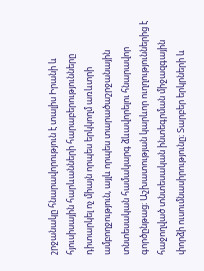շրջանակը հնարավորություն է տալիս Իրանի և հյուսիսային հարևանների հարաբերությունները դիտարկել ոչ միայն որպես երկկողմ առևտրի ամբողջություն, այլև որպես տարածաշրջանային տնտեսական համակարգ ձևավորելու հնարավոր գործընթաց։ Աշխատության կարևոր ուղղություններից է հաջողված տնտեսական ինտեգրման միջազգային փորձի ուսումնասիրությունը։ Տարբեր երկրների և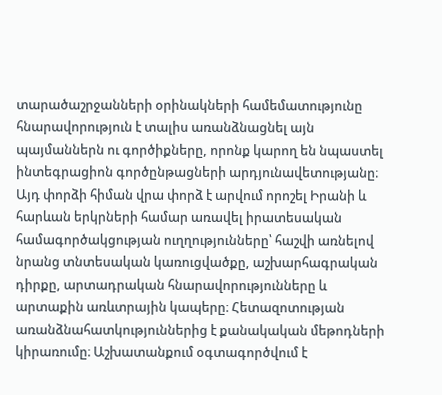տարածաշրջանների օրինակների համեմատությունը հնարավորություն է տալիս առանձնացնել այն պայմաններն ու գործիքները, որոնք կարող են նպաստել ինտեգրացիոն գործընթացների արդյունավետությանը։ Այդ փորձի հիման վրա փորձ է արվում որոշել Իրանի և հարևան երկրների համար առավել իրատեսական համագործակցության ուղղությունները՝ հաշվի առնելով նրանց տնտեսական կառուցվածքը, աշխարհագրական դիրքը, արտադրական հնարավորությունները և արտաքին առևտրային կապերը։ Հետազոտության առանձնահատկություններից է քանակական մեթոդների կիրառումը։ Աշխատանքում օգտագործվում է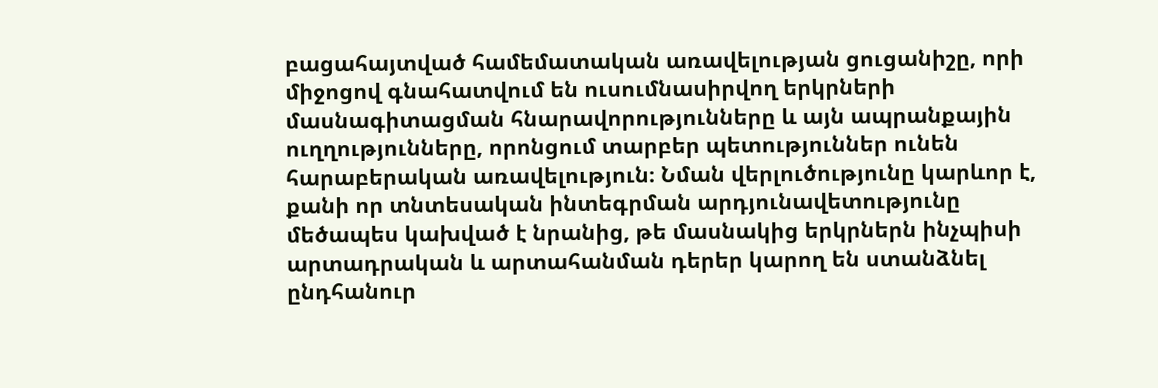բացահայտված համեմատական առավելության ցուցանիշը, որի միջոցով գնահատվում են ուսումնասիրվող երկրների մասնագիտացման հնարավորությունները և այն ապրանքային ուղղությունները, որոնցում տարբեր պետություններ ունեն հարաբերական առավելություն։ Նման վերլուծությունը կարևոր է, քանի որ տնտեսական ինտեգրման արդյունավետությունը մեծապես կախված է նրանից, թե մասնակից երկրներն ինչպիսի արտադրական և արտահանման դերեր կարող են ստանձնել ընդհանուր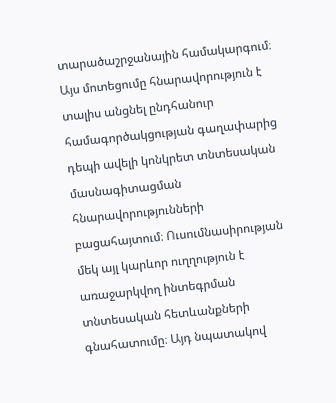տարածաշրջանային համակարգում։ Այս մոտեցումը հնարավորություն է տալիս անցնել ընդհանուր համագործակցության գաղափարից դեպի ավելի կոնկրետ տնտեսական մասնագիտացման հնարավորությունների բացահայտում։ Ուսումնասիրության մեկ այլ կարևոր ուղղություն է առաջարկվող ինտեգրման տնտեսական հետևանքների գնահատումը։ Այդ նպատակով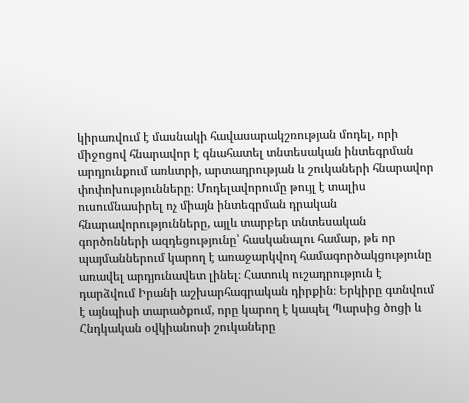կիրառվում է մասնակի հավասարակշռության մոդել, որի միջոցով հնարավոր է գնահատել տնտեսական ինտեգրման արդյունքում առևտրի, արտադրության և շուկաների հնարավոր փոփոխությունները։ Մոդելավորումը թույլ է տալիս ուսումնասիրել ոչ միայն ինտեգրման դրական հնարավորությունները, այլև տարբեր տնտեսական գործոնների ազդեցությունը՝ հասկանալու համար, թե որ պայմաններում կարող է առաջարկվող համագործակցությունը առավել արդյունավետ լինել։ Հատուկ ուշադրություն է դարձվում Իրանի աշխարհագրական դիրքին։ Երկիրը գտնվում է այնպիսի տարածքում, որը կարող է կապել Պարսից ծոցի և Հնդկական օվկիանոսի շուկաները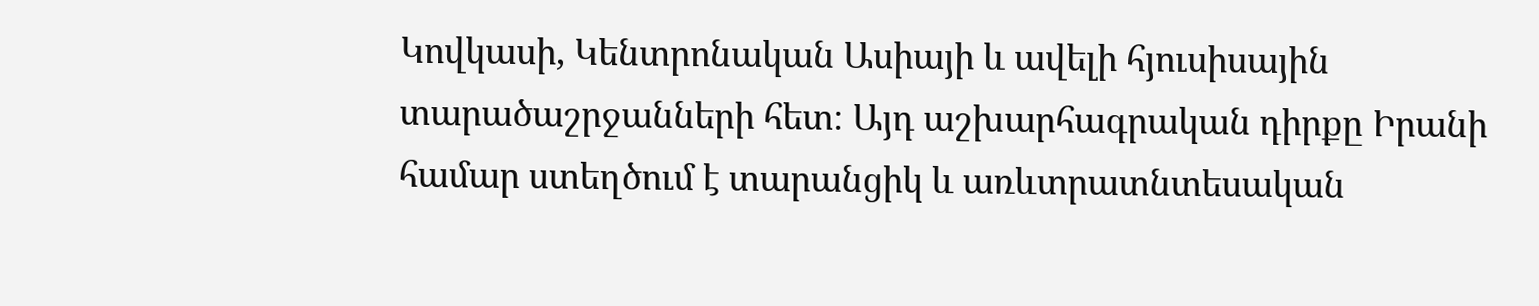Կովկասի, Կենտրոնական Ասիայի և ավելի հյուսիսային տարածաշրջանների հետ։ Այդ աշխարհագրական դիրքը Իրանի համար ստեղծում է տարանցիկ և առևտրատնտեսական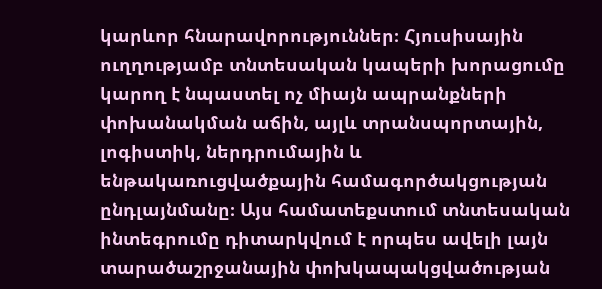կարևոր հնարավորություններ։ Հյուսիսային ուղղությամբ տնտեսական կապերի խորացումը կարող է նպաստել ոչ միայն ապրանքների փոխանակման աճին, այլև տրանսպորտային, լոգիստիկ, ներդրումային և ենթակառուցվածքային համագործակցության ընդլայնմանը։ Այս համատեքստում տնտեսական ինտեգրումը դիտարկվում է որպես ավելի լայն տարածաշրջանային փոխկապակցվածության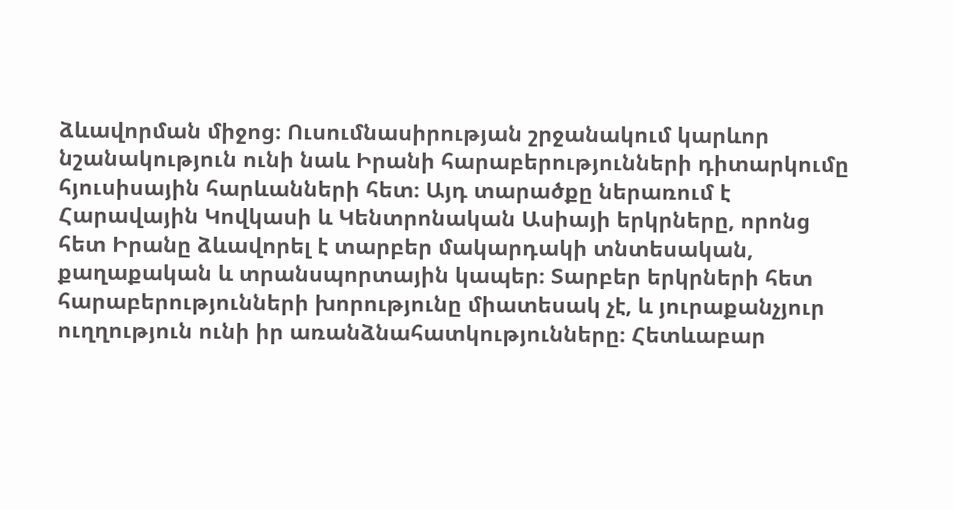ձևավորման միջոց։ Ուսումնասիրության շրջանակում կարևոր նշանակություն ունի նաև Իրանի հարաբերությունների դիտարկումը հյուսիսային հարևանների հետ։ Այդ տարածքը ներառում է Հարավային Կովկասի և Կենտրոնական Ասիայի երկրները, որոնց հետ Իրանը ձևավորել է տարբեր մակարդակի տնտեսական, քաղաքական և տրանսպորտային կապեր։ Տարբեր երկրների հետ հարաբերությունների խորությունը միատեսակ չէ, և յուրաքանչյուր ուղղություն ունի իր առանձնահատկությունները։ Հետևաբար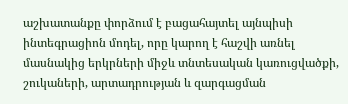աշխատանքը փորձում է բացահայտել այնպիսի ինտեգրացիոն մոդել, որը կարող է հաշվի առնել մասնակից երկրների միջև տնտեսական կառուցվածքի, շուկաների, արտադրության և զարգացման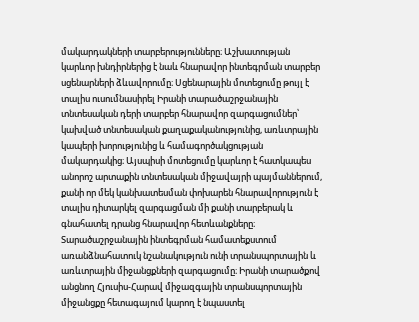մակարդակների տարբերությունները։ Աշխատության կարևոր խնդիրներից է նաև հնարավոր ինտեգրման տարբեր սցենարների ձևավորումը։ Սցենարային մոտեցումը թույլ է տալիս ուսումնասիրել Իրանի տարածաշրջանային տնտեսական դերի տարբեր հնարավոր զարգացումներ՝ կախված տնտեսական քաղաքականությունից, առևտրային կապերի խորությունից և համագործակցության մակարդակից։ Այսպիսի մոտեցումը կարևոր է հատկապես անորոշ արտաքին տնտեսական միջավայրի պայմաններում, քանի որ մեկ կանխատեսման փոխարեն հնարավորություն է տալիս դիտարկել զարգացման մի քանի տարբերակ և գնահատել դրանց հնարավոր հետևանքները։ Տարածաշրջանային ինտեգրման համատեքստում առանձնահատուկ նշանակություն ունի տրանսպորտային և առևտրային միջանցքների զարգացումը։ Իրանի տարածքով անցնող Հյուսիս-Հարավ միջազգային տրանսպորտային միջանցքը հետագայում կարող է նպաստել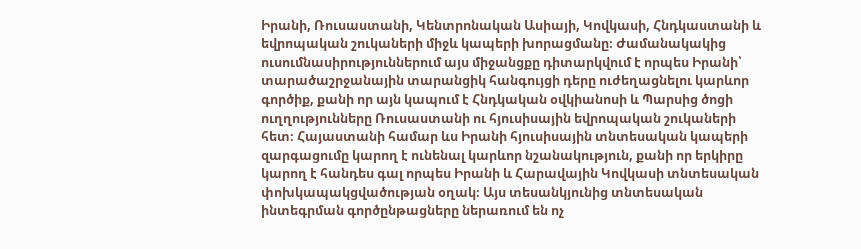Իրանի, Ռուսաստանի, Կենտրոնական Ասիայի, Կովկասի, Հնդկաստանի և եվրոպական շուկաների միջև կապերի խորացմանը։ Ժամանակակից ուսումնասիրություններում այս միջանցքը դիտարկվում է որպես Իրանի՝ տարածաշրջանային տարանցիկ հանգույցի դերը ուժեղացնելու կարևոր գործիք, քանի որ այն կապում է Հնդկական օվկիանոսի և Պարսից ծոցի ուղղությունները Ռուսաստանի ու հյուսիսային եվրոպական շուկաների հետ։ Հայաստանի համար ևս Իրանի հյուսիսային տնտեսական կապերի զարգացումը կարող է ունենալ կարևոր նշանակություն, քանի որ երկիրը կարող է հանդես գալ որպես Իրանի և Հարավային Կովկասի տնտեսական փոխկապակցվածության օղակ։ Այս տեսանկյունից տնտեսական ինտեգրման գործընթացները ներառում են ոչ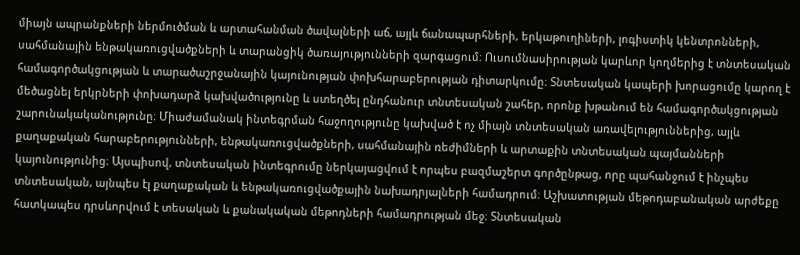միայն ապրանքների ներմուծման և արտահանման ծավալների աճ, այլև ճանապարհների, երկաթուղիների, լոգիստիկ կենտրոնների, սահմանային ենթակառուցվածքների և տարանցիկ ծառայությունների զարգացում։ Ուսումնասիրության կարևոր կողմերից է տնտեսական համագործակցության և տարածաշրջանային կայունության փոխհարաբերության դիտարկումը։ Տնտեսական կապերի խորացումը կարող է մեծացնել երկրների փոխադարձ կախվածությունը և ստեղծել ընդհանուր տնտեսական շահեր, որոնք խթանում են համագործակցության շարունակականությունը։ Միաժամանակ ինտեգրման հաջողությունը կախված է ոչ միայն տնտեսական առավելություններից, այլև քաղաքական հարաբերությունների, ենթակառուցվածքների, սահմանային ռեժիմների և արտաքին տնտեսական պայմանների կայունությունից։ Այսպիսով, տնտեսական ինտեգրումը ներկայացվում է որպես բազմաշերտ գործընթաց, որը պահանջում է ինչպես տնտեսական, այնպես էլ քաղաքական և ենթակառուցվածքային նախադրյալների համադրում։ Աշխատության մեթոդաբանական արժեքը հատկապես դրսևորվում է տեսական և քանակական մեթոդների համադրության մեջ։ Տնտեսական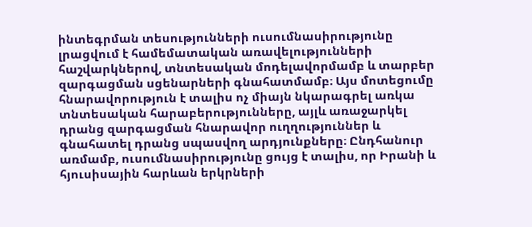ինտեգրման տեսությունների ուսումնասիրությունը լրացվում է համեմատական առավելությունների հաշվարկներով, տնտեսական մոդելավորմամբ և տարբեր զարգացման սցենարների գնահատմամբ։ Այս մոտեցումը հնարավորություն է տալիս ոչ միայն նկարագրել առկա տնտեսական հարաբերությունները, այլև առաջարկել դրանց զարգացման հնարավոր ուղղություններ և գնահատել դրանց սպասվող արդյունքները։ Ընդհանուր առմամբ, ուսումնասիրությունը ցույց է տալիս, որ Իրանի և հյուսիսային հարևան երկրների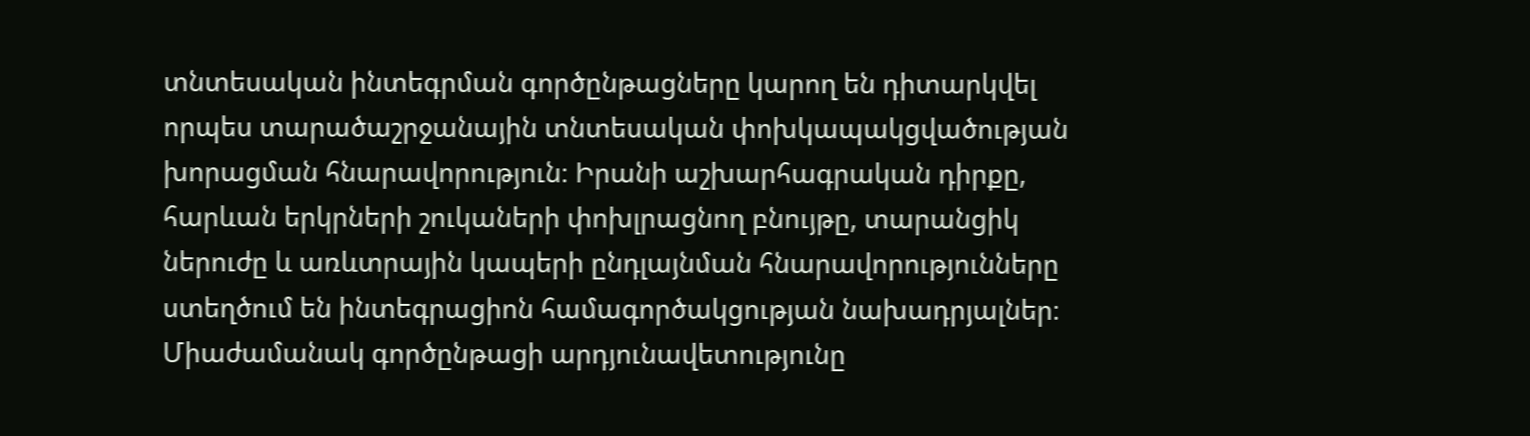տնտեսական ինտեգրման գործընթացները կարող են դիտարկվել որպես տարածաշրջանային տնտեսական փոխկապակցվածության խորացման հնարավորություն։ Իրանի աշխարհագրական դիրքը, հարևան երկրների շուկաների փոխլրացնող բնույթը, տարանցիկ ներուժը և առևտրային կապերի ընդլայնման հնարավորությունները ստեղծում են ինտեգրացիոն համագործակցության նախադրյալներ։ Միաժամանակ գործընթացի արդյունավետությունը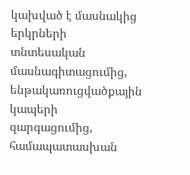կախված է մասնակից երկրների տնտեսական մասնագիտացումից, ենթակառուցվածքային կապերի զարգացումից, համապատասխան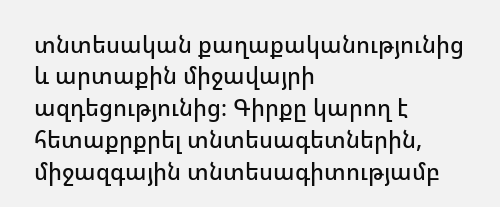տնտեսական քաղաքականությունից և արտաքին միջավայրի ազդեցությունից։ Գիրքը կարող է հետաքրքրել տնտեսագետներին, միջազգային տնտեսագիտությամբ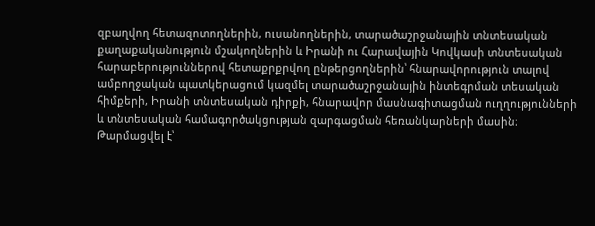զբաղվող հետազոտողներին, ուսանողներին, տարածաշրջանային տնտեսական քաղաքականություն մշակողներին և Իրանի ու Հարավային Կովկասի տնտեսական հարաբերություններով հետաքրքրվող ընթերցողներին՝ հնարավորություն տալով ամբողջական պատկերացում կազմել տարածաշրջանային ինտեգրման տեսական հիմքերի, Իրանի տնտեսական դիրքի, հնարավոր մասնագիտացման ուղղությունների և տնտեսական համագործակցության զարգացման հեռանկարների մասին։
Թարմացվել է՝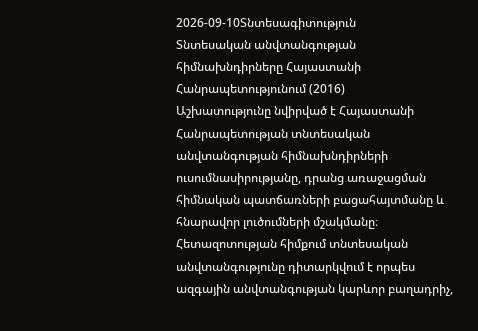2026-09-10Տնտեսագիտություն
Տնտեսական անվտանգության հիմնախնդիրները Հայաստանի Հանրապետությունում (2016)
Աշխատությունը նվիրված է Հայաստանի Հանրապետության տնտեսական անվտանգության հիմնախնդիրների ուսումնասիրությանը, դրանց առաջացման հիմնական պատճառների բացահայտմանը և հնարավոր լուծումների մշակմանը։ Հետազոտության հիմքում տնտեսական անվտանգությունը դիտարկվում է որպես ազգային անվտանգության կարևոր բաղադրիչ,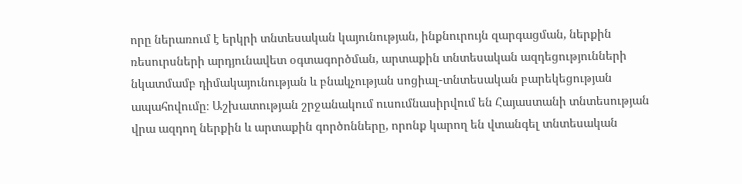որը ներառում է երկրի տնտեսական կայունության, ինքնուրույն զարգացման, ներքին ռեսուրսների արդյունավետ օգտագործման, արտաքին տնտեսական ազդեցությունների նկատմամբ դիմակայունության և բնակչության սոցիալ-տնտեսական բարեկեցության ապահովումը։ Աշխատության շրջանակում ուսումնասիրվում են Հայաստանի տնտեսության վրա ազդող ներքին և արտաքին գործոնները, որոնք կարող են վտանգել տնտեսական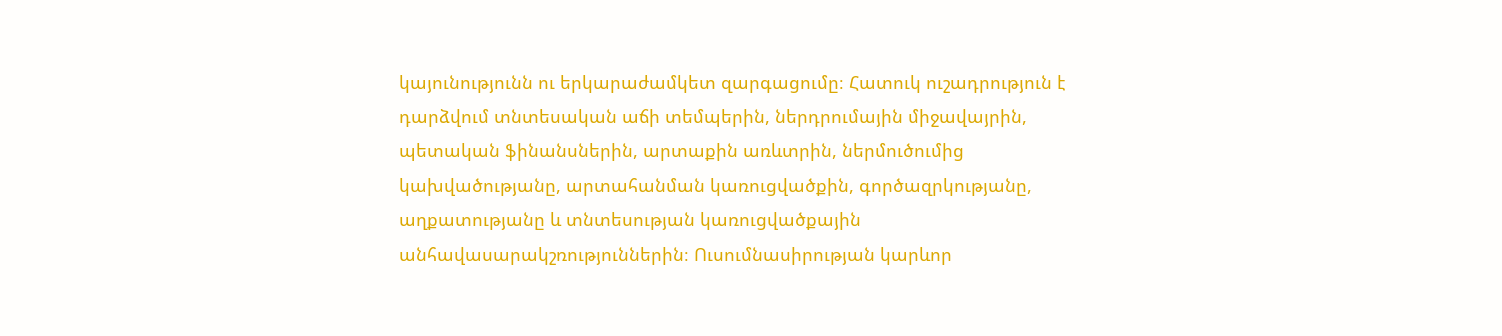կայունությունն ու երկարաժամկետ զարգացումը։ Հատուկ ուշադրություն է դարձվում տնտեսական աճի տեմպերին, ներդրումային միջավայրին, պետական ֆինանսներին, արտաքին առևտրին, ներմուծումից կախվածությանը, արտահանման կառուցվածքին, գործազրկությանը, աղքատությանը և տնտեսության կառուցվածքային անհավասարակշռություններին։ Ուսումնասիրության կարևոր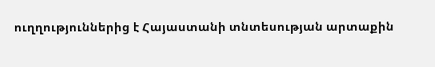ուղղություններից է Հայաստանի տնտեսության արտաքին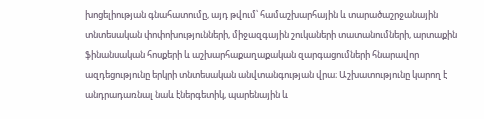խոցելիության գնահատումը, այդ թվում՝ համաշխարհային և տարածաշրջանային տնտեսական փոփոխությունների, միջազգային շուկաների տատանումների, արտաքին ֆինանսական հոսքերի և աշխարհաքաղաքական զարգացումների հնարավոր ազդեցությունը երկրի տնտեսական անվտանգության վրա։ Աշխատությունը կարող է անդրադառնալ նաև էներգետիկ, պարենային և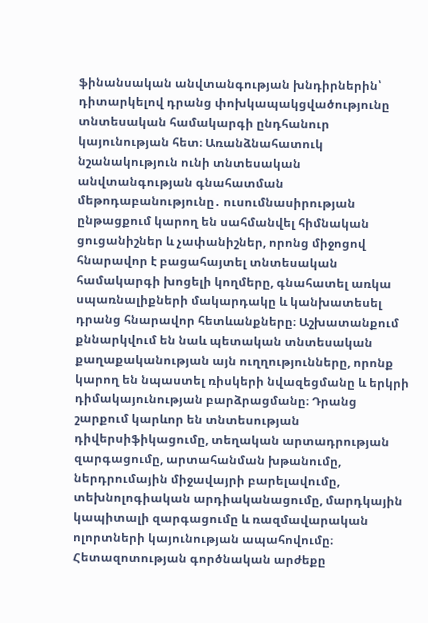ֆինանսական անվտանգության խնդիրներին՝ դիտարկելով դրանց փոխկապակցվածությունը տնտեսական համակարգի ընդհանուր կայունության հետ։ Առանձնահատուկ նշանակություն ունի տնտեսական անվտանգության գնահատման մեթոդաբանությունը․ ուսումնասիրության ընթացքում կարող են սահմանվել հիմնական ցուցանիշներ և չափանիշներ, որոնց միջոցով հնարավոր է բացահայտել տնտեսական համակարգի խոցելի կողմերը, գնահատել առկա սպառնալիքների մակարդակը և կանխատեսել դրանց հնարավոր հետևանքները։ Աշխատանքում քննարկվում են նաև պետական տնտեսական քաղաքականության այն ուղղությունները, որոնք կարող են նպաստել ռիսկերի նվազեցմանը և երկրի դիմակայունության բարձրացմանը։ Դրանց շարքում կարևոր են տնտեսության դիվերսիֆիկացումը, տեղական արտադրության զարգացումը, արտահանման խթանումը, ներդրումային միջավայրի բարելավումը, տեխնոլոգիական արդիականացումը, մարդկային կապիտալի զարգացումը և ռազմավարական ոլորտների կայունության ապահովումը։ Հետազոտության գործնական արժեքը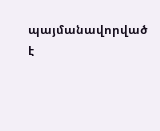պայմանավորված է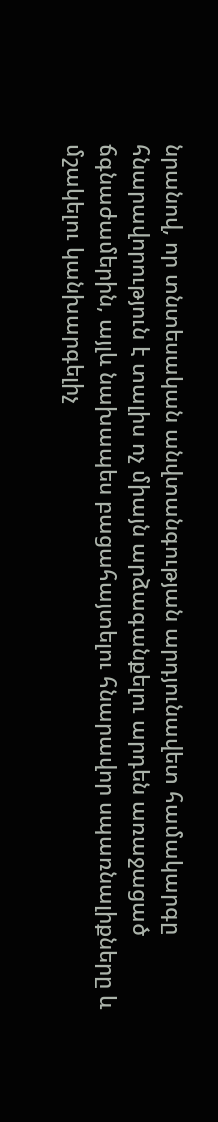նրանով, որ տնտեսական անվտանգության արդյունավետ համակարգը հնարավորություն է տալիս ոչ միայն արձագանքելու արդեն առաջացած ճգնաժամերին, այլև նախապես բացահայտելու հնարավոր սպառնալիքները և մշակելու կանխարգելիչ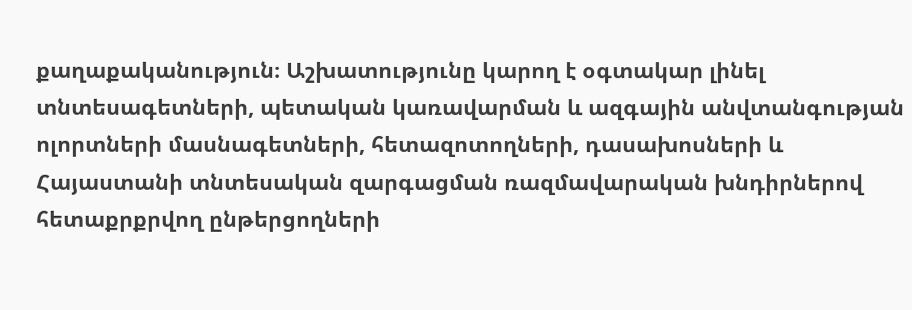քաղաքականություն։ Աշխատությունը կարող է օգտակար լինել տնտեսագետների, պետական կառավարման և ազգային անվտանգության ոլորտների մասնագետների, հետազոտողների, դասախոսների և Հայաստանի տնտեսական զարգացման ռազմավարական խնդիրներով հետաքրքրվող ընթերցողների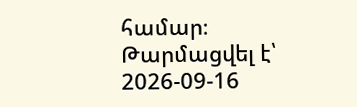համար։
Թարմացվել է՝ 2026-09-16